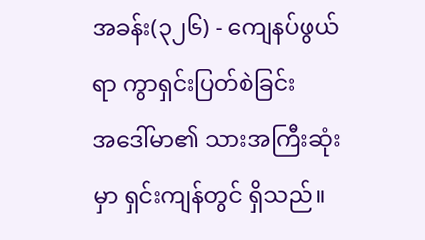အခန်း(၃၂၆) - ကျေနပ်ဖွယ်ရာ ကွာရှင်းပြတ်စဲခြင်း
အဒေါ်မာ၏ သားအကြီးဆုံးမှာ ရှင်းကျန်တွင် ရှိသည်။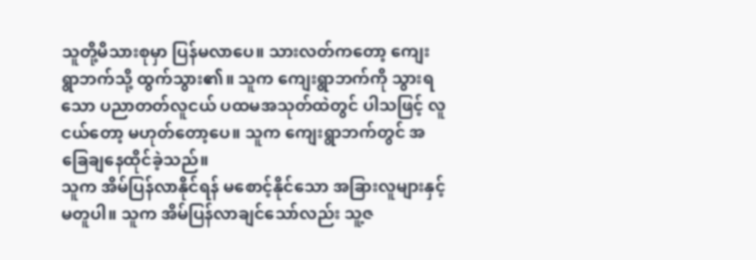သူတို့မိသားစုမှာ ပြန်မလာပေ။ သားလတ်ကတော့ ကျေးရွာဘက်သို့ ထွက်သွား၏။ သူက ကျေးရွာဘက်ကို သွားရသော ပညာတတ်လူငယ် ပထမအသုတ်ထဲတွင် ပါသဖြင့် လူငယ်တော့ မဟုတ်တော့ပေ။ သူက ကျေးရွာဘက်တွင် အခြေချနေထိုင်ခဲ့သည်။
သူက အိမ်ပြန်လာနိုင်ရန် မစောင့်နိုင်သော အခြားလူများနှင့် မတူပါ။ သူက အိမ်ပြန်လာချင်သော်လည်း သူ့ဇ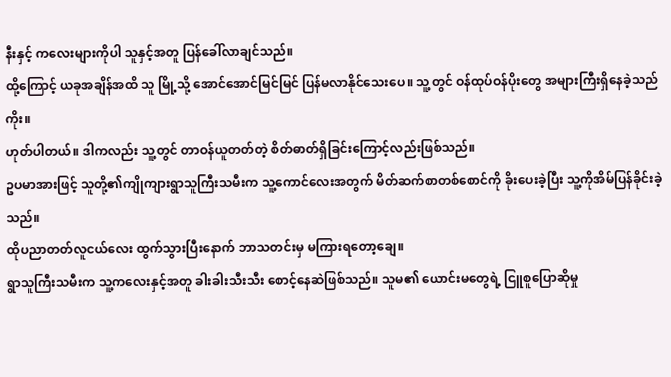နီးနှင့် ကလေးများကိုပါ သူနှင့်အတူ ပြန်ခေါ်လာချင်သည်။
ထို့ကြောင့် ယခုအချိန်အထိ သူ မြို့သို့ အောင်အောင်မြင်မြင် ပြန်မလာနိုင်သေးပေ။ သူ့တွင် ဝန်ထုပ်ဝန်ပိုးတွေ အများကြီးရှိနေခဲ့သည်ကိုး။
ဟုတ်ပါတယ်။ ဒါကလည်း သူ့တွင် တာဝန်ယူတတ်တဲ့ စိတ်ဓာတ်ရှိခြင်းကြောင့်လည်းဖြစ်သည်။
ဥပမာအားဖြင့် သူတို့၏ကျိုကျားရွာသူကြီးသမီးက သူ့ကောင်လေးအတွက် မိတ်ဆက်စာတစ်စောင်ကို ခိုးပေးခဲ့ပြီး သူ့ကိုအိမ်ပြန်ခိုင်းခဲ့သည်။
ထိုပညာတတ်လူငယ်လေး ထွက်သွားပြီးနောက် ဘာသတင်းမှ မကြားရတော့ချေ။
ရွာသူကြီးသမီးက သူ့ကလေးနှင့်အတူ ခါးခါးသီးသီး စောင့်နေဆဲဖြစ်သည်။ သူမ၏ ယောင်းမတွေရဲ့ ငြူစူပြောဆိုမှု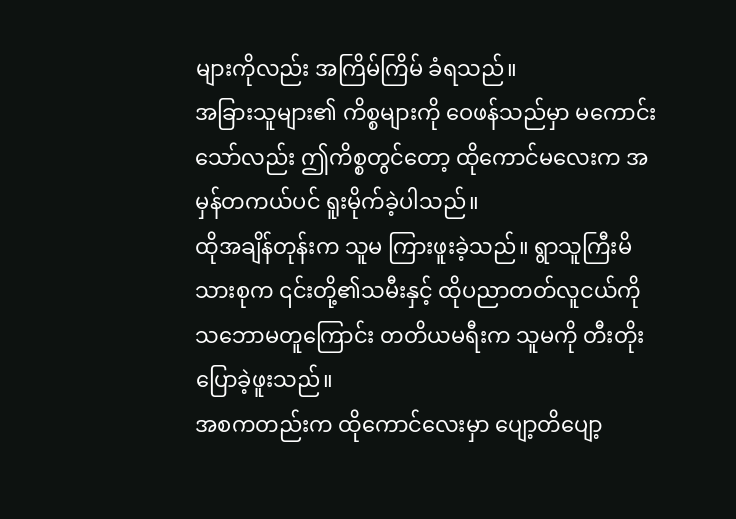များကိုလည်း အကြိမ်ကြိမ် ခံရသည်။
အခြားသူများ၏ ကိစ္စများကို ဝေဖန်သည်မှာ မကောင်းသော်လည်း ဤကိစ္စတွင်တော့ ထိုကောင်မလေးက အမှန်တကယ်ပင် ရူးမိုက်ခဲ့ပါသည်။
ထိုအချိန်တုန်းက သူမ ကြားဖူးခဲ့သည်။ ရွာသူကြီးမိသားစုက ၎င်းတို့၏သမီးနှင့် ထိုပညာတတ်လူငယ်ကို သဘောမတူကြောင်း တတိယမရီးက သူမကို တီးတိုးပြောခဲ့ဖူးသည်။
အစကတည်းက ထိုကောင်လေးမှာ ပျော့တိပျော့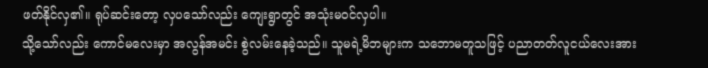ဖတ်နိုင်လှ၏။ ရုပ်ဆင်းတော့ လှပသော်လည်း ကျေးရွာတွင် အသုံးမဝင်လှပါ။
သို့သော်လည်း ကောင်မလေးမှာ အလွန်အမင်း စွဲလမ်းနေခဲ့သည်။ သူမရဲ့မိဘများက သဘောမတူသဖြင့် ပညာတတ်လူငယ်လေးအား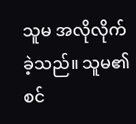သူမ အလိုလိုက်ခဲ့သည်။ သူမ၏ စင်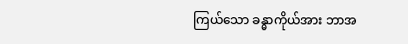ကြယ်သော ခန္ဓာကိုယ်အား ဘာအ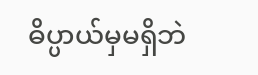ဓိပ္ပာယ်မှမရှိဘဲ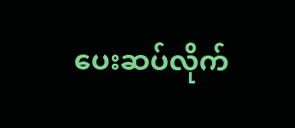ပေးဆပ်လိုက်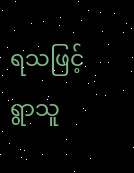ရသဖြင့် ရွာသူ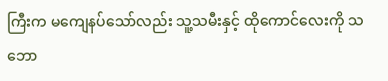ကြီးက မကျေနပ်သော်လည်း သူ့သမီးနှင့် ထိုကောင်လေးကို သဘော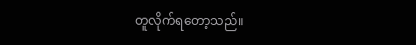တူလိုက်ရတော့သည်။